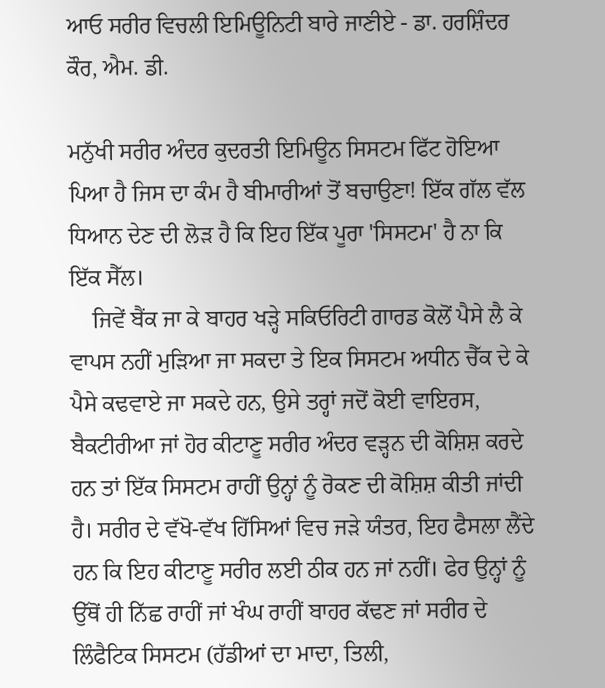ਆਓ ਸਰੀਰ ਵਿਚਲੀ ਇਮਿਊਨਿਟੀ ਬਾਰੇ ਜਾਣੀਏ - ਡਾ. ਹਰਸ਼ਿੰਦਰ ਕੌਰ, ਐਮ. ਡੀ.

ਮਨੁੱਖੀ ਸਰੀਰ ਅੰਦਰ ਕੁਦਰਤੀ ਇਮਿਊਨ ਸਿਸਟਮ ਫਿੱਟ ਹੋਇਆ ਪਿਆ ਹੈ ਜਿਸ ਦਾ ਕੰਮ ਹੈ ਬੀਮਾਰੀਆਂ ਤੋਂ ਬਚਾਉਣਾ! ਇੱਕ ਗੱਲ ਵੱਲ ਧਿਆਨ ਦੇਣ ਦੀ ਲੋੜ ਹੈ ਕਿ ਇਹ ਇੱਕ ਪੂਰਾ 'ਸਿਸਟਮ' ਹੈ ਨਾ ਕਿ ਇੱਕ ਸੈੱਲ।
    ਜਿਵੇਂ ਬੈਂਕ ਜਾ ਕੇ ਬਾਹਰ ਖੜ੍ਹੇ ਸਕਿਓਰਿਟੀ ਗਾਰਡ ਕੋਲੋਂ ਪੈਸੇ ਲੈ ਕੇ ਵਾਪਸ ਨਹੀਂ ਮੁੜਿਆ ਜਾ ਸਕਦਾ ਤੇ ਇਕ ਸਿਸਟਮ ਅਧੀਨ ਚੈੱਕ ਦੇ ਕੇ ਪੈਸੇ ਕਢਵਾਏ ਜਾ ਸਕਦੇ ਹਨ, ਉਸੇ ਤਰ੍ਹਾਂ ਜਦੋਂ ਕੋਈ ਵਾਇਰਸ, ਬੈਕਟੀਰੀਆ ਜਾਂ ਹੋਰ ਕੀਟਾਣੂ ਸਰੀਰ ਅੰਦਰ ਵੜ੍ਹਨ ਦੀ ਕੋਸ਼ਿਸ਼ ਕਰਦੇ ਹਨ ਤਾਂ ਇੱਕ ਸਿਸਟਮ ਰਾਹੀਂ ਉਨ੍ਹਾਂ ਨੂੰ ਰੋਕਣ ਦੀ ਕੋਸ਼ਿਸ਼ ਕੀਤੀ ਜਾਂਦੀ ਹੈ। ਸਰੀਰ ਦੇ ਵੱਖੋ-ਵੱਖ ਹਿੱਸਿਆਂ ਵਿਚ ਜੜੇ ਯੰਤਰ, ਇਹ ਫੈਸਲਾ ਲੈਂਦੇ ਹਨ ਕਿ ਇਹ ਕੀਟਾਣੂ ਸਰੀਰ ਲਈ ਠੀਕ ਹਨ ਜਾਂ ਨਹੀਂ। ਫੇਰ ਉਨ੍ਹਾਂ ਨੂੰ ਉੱਥੋਂ ਹੀ ਨਿੱਛ ਰਾਹੀਂ ਜਾਂ ਖੰਘ ਰਾਹੀਂ ਬਾਹਰ ਕੱਢਣ ਜਾਂ ਸਰੀਰ ਦੇ ਲਿੰਫੈਟਿਕ ਸਿਸਟਮ (ਹੱਡੀਆਂ ਦਾ ਮਾਦਾ, ਤਿਲੀ,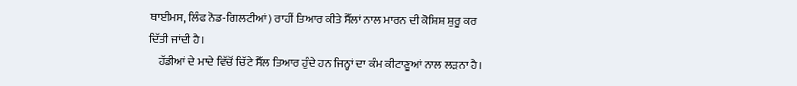ਥਾਈਮਸ, ਲਿੰਫ ਨੋਡ-ਗਿਲਟੀਆਂ) ਰਾਹੀਂ ਤਿਆਰ ਕੀਤੇ ਸੈੱਲਾਂ ਨਾਲ ਮਾਰਨ ਦੀ ਕੋਸ਼ਿਸ਼ ਸ਼ੁਰੂ ਕਰ ਦਿੱਤੀ ਜਾਂਦੀ ਹੈ।
    ਹੱਡੀਆਂ ਦੇ ਮਾਦੇ ਵਿੱਚੋਂ ਚਿੱਟੇ ਸੈੱਲ ਤਿਆਰ ਹੁੰਦੇ ਹਨ ਜਿਨ੍ਹਾਂ ਦਾ ਕੰਮ ਕੀਟਾਣੂਆਂ ਨਾਲ ਲੜਨਾ ਹੈ।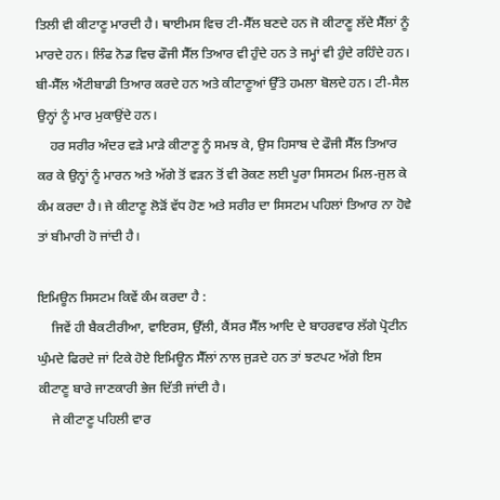ਤਿਲੀ ਵੀ ਕੀਟਾਣੂ ਮਾਰਦੀ ਹੈ। ਥਾਈਮਸ ਵਿਚ ਟੀ-ਸੈੱਲ ਬਣਦੇ ਹਨ ਜੋ ਕੀਟਾਣੂ ਲੱਦੇ ਸੈੱਲਾਂ ਨੂੰ ਮਾਰਦੇ ਹਨ। ਲਿੰਫ ਨੋਡ ਵਿਚ ਫੌਜੀ ਸੈੱਲ ਤਿਆਰ ਵੀ ਹੁੰਦੇ ਹਨ ਤੇ ਜਮ੍ਹਾਂ ਵੀ ਹੁੰਦੇ ਰਹਿੰਦੇ ਹਨ। ਬੀ-ਸੈੱਲ ਐਂਟੀਬਾਡੀ ਤਿਆਰ ਕਰਦੇ ਹਨ ਅਤੇ ਕੀਟਾਣੂਆਂ ਉੱਤੇ ਹਮਲਾ ਬੋਲਦੇ ਹਨ। ਟੀ-ਸੈਲ ਉਨ੍ਹਾਂ ਨੂੰ ਮਾਰ ਮੁਕਾਉਂਦੇ ਹਨ।
    ਹਰ ਸਰੀਰ ਅੰਦਰ ਵੜੇ ਮਾੜੇ ਕੀਟਾਣੂ ਨੂੰ ਸਮਝ ਕੇ, ਉਸ ਹਿਸਾਬ ਦੇ ਫੌਜੀ ਸੈੱਲ ਤਿਆਰ ਕਰ ਕੇ ਉਨ੍ਹਾਂ ਨੂੰ ਮਾਰਨ ਅਤੇ ਅੱਗੇ ਤੋਂ ਵੜਨ ਤੋਂ ਵੀ ਰੋਕਣ ਲਈ ਪੂਰਾ ਸਿਸਟਮ ਮਿਲ-ਜੁਲ ਕੇ ਕੰਮ ਕਰਦਾ ਹੈ। ਜੇ ਕੀਟਾਣੂ ਲੋੜੋਂ ਵੱਧ ਹੋਣ ਅਤੇ ਸਰੀਰ ਦਾ ਸਿਸਟਮ ਪਹਿਲਾਂ ਤਿਆਰ ਨਾ ਹੋਵੇ ਤਾਂ ਬੀਮਾਰੀ ਹੋ ਜਾਂਦੀ ਹੈ।

ਇਮਿਊਨ ਸਿਸਟਮ ਕਿਵੇਂ ਕੰਮ ਕਰਦਾ ਹੈ :
    ਜਿਵੇਂ ਹੀ ਬੈਕਟੀਰੀਆ, ਵਾਇਰਸ, ਉੱਲੀ, ਕੈਂਸਰ ਸੈੱਲ ਆਦਿ ਦੇ ਬਾਹਰਵਾਰ ਲੱਗੇ ਪ੍ਰੋਟੀਨ ਘੁੰਮਦੇ ਫਿਰਦੇ ਜਾਂ ਟਿਕੇ ਹੋਏ ਇਮਿਊਨ ਸੈੱਲਾਂ ਨਾਲ ਜੁੜਦੇ ਹਨ ਤਾਂ ਝਟਪਟ ਅੱਗੇ ਇਸ ਕੀਟਾਣੂ ਬਾਰੇ ਜਾਣਕਾਰੀ ਭੇਜ ਦਿੱਤੀ ਜਾਂਦੀ ਹੈ।
    ਜੇ ਕੀਟਾਣੂ ਪਹਿਲੀ ਵਾਰ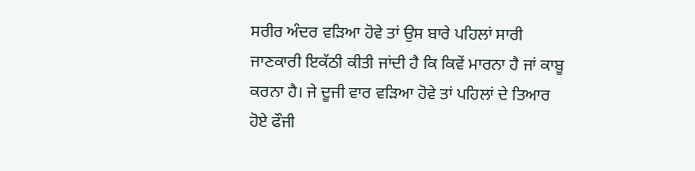ਸਰੀਰ ਅੰਦਰ ਵੜਿਆ ਹੋਵੇ ਤਾਂ ਉਸ ਬਾਰੇ ਪਹਿਲਾਂ ਸਾਰੀ ਜਾਣਕਾਰੀ ਇਕੱਠੀ ਕੀਤੀ ਜਾਂਦੀ ਹੈ ਕਿ ਕਿਵੇਂ ਮਾਰਨਾ ਹੈ ਜਾਂ ਕਾਬੂ ਕਰਨਾ ਹੈ। ਜੇ ਦੂਜੀ ਵਾਰ ਵੜਿਆ ਹੋਵੇ ਤਾਂ ਪਹਿਲਾਂ ਦੇ ਤਿਆਰ ਹੋਏ ਫੌਜੀ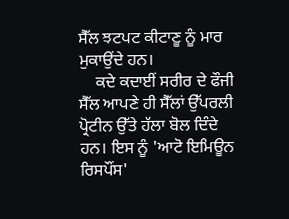ਸੈੱਲ ਝਟਪਟ ਕੀਟਾਣੂ ਨੂੰ ਮਾਰ ਮੁਕਾਉਂਦੇ ਹਨ।
    ਕਦੇ ਕਦਾਈਂ ਸਰੀਰ ਦੇ ਫੌਜੀ ਸੈੱਲ ਆਪਣੇ ਹੀ ਸੈੱਲਾਂ ਉੱਪਰਲੀ ਪ੍ਰੋਟੀਨ ਉੱਤੇ ਹੱਲਾ ਬੋਲ ਦਿੰਦੇ ਹਨ। ਇਸ ਨੂੰ 'ਆਟੋ ਇਮਿਊਨ ਰਿਸਪੌਂਸ'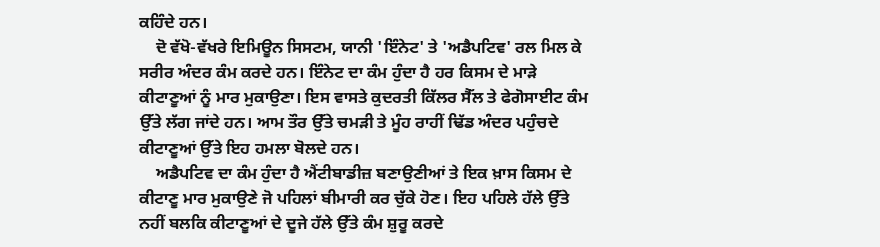ਕਹਿੰਦੇ ਹਨ।
    ਦੋ ਵੱਖੋ-ਵੱਖਰੇ ਇਮਿਊਨ ਸਿਸਟਮ, ਯਾਨੀ 'ਇੰਨੇਟ' ਤੇ 'ਅਡੈਪਟਿਵ' ਰਲ ਮਿਲ ਕੇ ਸਰੀਰ ਅੰਦਰ ਕੰਮ ਕਰਦੇ ਹਨ। ਇੰਨੇਟ ਦਾ ਕੰਮ ਹੁੰਦਾ ਹੈ ਹਰ ਕਿਸਮ ਦੇ ਮਾੜੇ ਕੀਟਾਣੂਆਂ ਨੂੰ ਮਾਰ ਮੁਕਾਉਣਾ। ਇਸ ਵਾਸਤੇ ਕੁਦਰਤੀ ਕਿੱਲਰ ਸੈੱਲ ਤੇ ਫੇਗੋਸਾਈਟ ਕੰਮ ਉੱਤੇ ਲੱਗ ਜਾਂਦੇ ਹਨ। ਆਮ ਤੌਰ ਉੱਤੇ ਚਮੜੀ ਤੇ ਮੂੰਹ ਰਾਹੀਂ ਢਿੱਡ ਅੰਦਰ ਪਹੁੰਚਦੇ ਕੀਟਾਣੂਆਂ ਉੱਤੇ ਇਹ ਹਮਲਾ ਬੋਲਦੇ ਹਨ।
    ਅਡੈਪਟਿਵ ਦਾ ਕੰਮ ਹੁੰਦਾ ਹੈ ਐਂਟੀਬਾਡੀਜ਼ ਬਣਾਉਣੀਆਂ ਤੇ ਇਕ ਖ਼ਾਸ ਕਿਸਮ ਦੇ ਕੀਟਾਣੂ ਮਾਰ ਮੁਕਾਉਣੇ ਜੋ ਪਹਿਲਾਂ ਬੀਮਾਰੀ ਕਰ ਚੁੱਕੇ ਹੋਣ। ਇਹ ਪਹਿਲੇ ਹੱਲੇ ਉੱਤੇ ਨਹੀਂ ਬਲਕਿ ਕੀਟਾਣੂਆਂ ਦੇ ਦੂਜੇ ਹੱਲੇ ਉੱਤੇ ਕੰਮ ਸ਼ੁਰੂ ਕਰਦੇ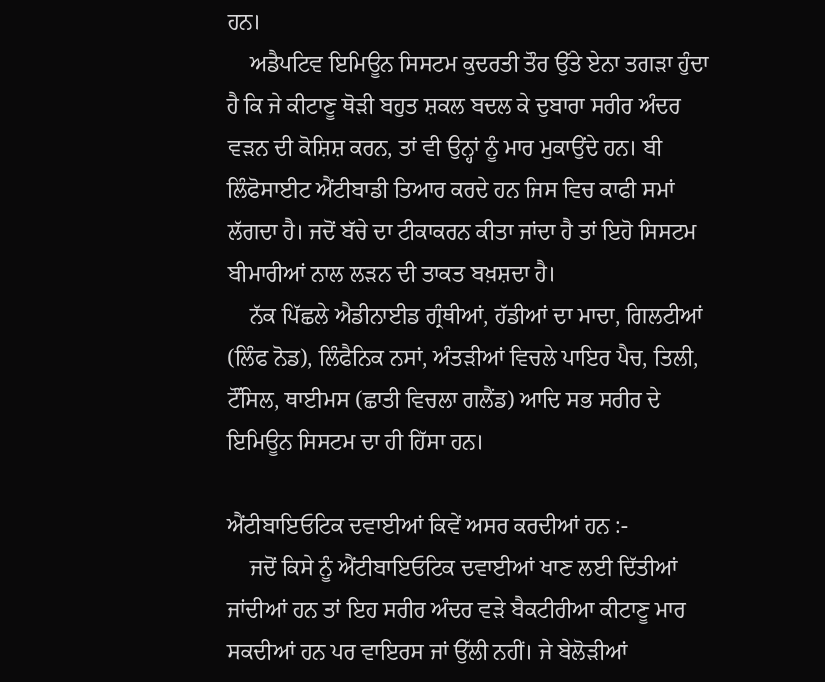ਹਨ।
    ਅਡੈਪਟਿਵ ਇਮਿਊਨ ਸਿਸਟਮ ਕੁਦਰਤੀ ਤੌਰ ਉੱਤੇ ਏਨਾ ਤਗੜਾ ਹੁੰਦਾ ਹੈ ਕਿ ਜੇ ਕੀਟਾਣੂ ਥੋੜੀ ਬਹੁਤ ਸ਼ਕਲ ਬਦਲ ਕੇ ਦੁਬਾਰਾ ਸਰੀਰ ਅੰਦਰ ਵੜਨ ਦੀ ਕੋਸ਼ਿਸ਼ ਕਰਨ, ਤਾਂ ਵੀ ਉਨ੍ਹਾਂ ਨੂੰ ਮਾਰ ਮੁਕਾਉਂਦੇ ਹਨ। ਬੀ ਲਿੰਫੋਸਾਈਟ ਐਂਟੀਬਾਡੀ ਤਿਆਰ ਕਰਦੇ ਹਨ ਜਿਸ ਵਿਚ ਕਾਫੀ ਸਮਾਂ ਲੱਗਦਾ ਹੈ। ਜਦੋਂ ਬੱਚੇ ਦਾ ਟੀਕਾਕਰਨ ਕੀਤਾ ਜਾਂਦਾ ਹੈ ਤਾਂ ਇਹੋ ਸਿਸਟਮ ਬੀਮਾਰੀਆਂ ਨਾਲ ਲੜਨ ਦੀ ਤਾਕਤ ਬਖ਼ਸ਼ਦਾ ਹੈ।
    ਨੱਕ ਪਿੱਛਲੇ ਐਡੀਨਾਈਡ ਗ੍ਰੰਥੀਆਂ, ਹੱਡੀਆਂ ਦਾ ਮਾਦਾ, ਗਿਲਟੀਆਂ (ਲਿੰਫ ਨੋਡ), ਲਿੰਫੈਨਿਕ ਨਸਾਂ, ਅੰਤੜੀਆਂ ਵਿਚਲੇ ਪਾਇਰ ਪੈਚ, ਤਿਲੀ, ਟੌਂਸਿਲ, ਥਾਈਮਸ (ਛਾਤੀ ਵਿਚਲਾ ਗਲੈਂਡ) ਆਦਿ ਸਭ ਸਰੀਰ ਦੇ ਇਮਿਊਨ ਸਿਸਟਮ ਦਾ ਹੀ ਹਿੱਸਾ ਹਨ।

ਐਂਟੀਬਾਇਓਟਿਕ ਦਵਾਈਆਂ ਕਿਵੇਂ ਅਸਰ ਕਰਦੀਆਂ ਹਨ :-
    ਜਦੋਂ ਕਿਸੇ ਨੂੰ ਐਂਟੀਬਾਇਓਟਿਕ ਦਵਾਈਆਂ ਖਾਣ ਲਈ ਦਿੱਤੀਆਂ ਜਾਂਦੀਆਂ ਹਨ ਤਾਂ ਇਹ ਸਰੀਰ ਅੰਦਰ ਵੜੇ ਬੈਕਟੀਰੀਆ ਕੀਟਾਣੂ ਮਾਰ ਸਕਦੀਆਂ ਹਨ ਪਰ ਵਾਇਰਸ ਜਾਂ ਉੱਲੀ ਨਹੀਂ। ਜੇ ਬੇਲੋੜੀਆਂ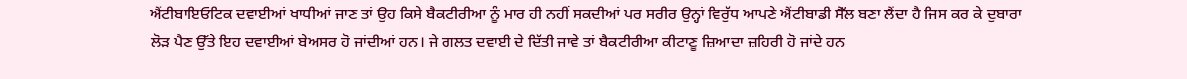ਐਂਟੀਬਾਇਓਟਿਕ ਦਵਾਈਆਂ ਖਾਧੀਆਂ ਜਾਣ ਤਾਂ ਉਹ ਕਿਸੇ ਬੈਕਟੀਰੀਆ ਨੂੰ ਮਾਰ ਹੀ ਨਹੀਂ ਸਕਦੀਆਂ ਪਰ ਸਰੀਰ ਉਨ੍ਹਾਂ ਵਿਰੁੱਧ ਆਪਣੇ ਐਂਟੀਬਾਡੀ ਸੈੱਲ ਬਣਾ ਲੈਂਦਾ ਹੈ ਜਿਸ ਕਰ ਕੇ ਦੁਬਾਰਾ ਲੋੜ ਪੈਣ ਉੱਤੇ ਇਹ ਦਵਾਈਆਂ ਬੇਅਸਰ ਹੋ ਜਾਂਦੀਆਂ ਹਨ। ਜੇ ਗਲਤ ਦਵਾਈ ਦੇ ਦਿੱਤੀ ਜਾਵੇ ਤਾਂ ਬੈਕਟੀਰੀਆ ਕੀਟਾਣੂ ਜ਼ਿਆਦਾ ਜ਼ਹਿਰੀ ਹੋ ਜਾਂਦੇ ਹਨ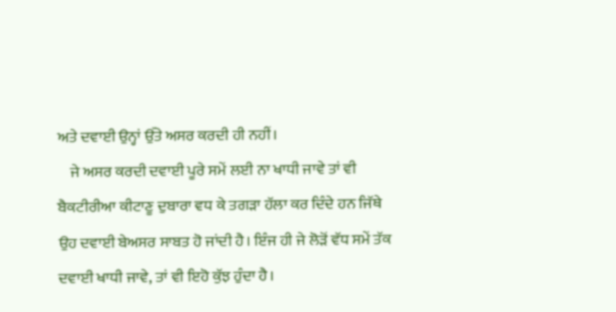ਅਤੇ ਦਵਾਈ ਉਨ੍ਹਾਂ ਉੱਤੇ ਅਸਰ ਕਰਦੀ ਹੀ ਨਹੀਂ।
    ਜੇ ਅਸਰ ਕਰਦੀ ਦਵਾਈ ਪੂਰੇ ਸਮੇਂ ਲਈ ਨਾ ਖਾਧੀ ਜਾਵੇ ਤਾਂ ਵੀ ਬੈਕਟੀਰੀਆ ਕੀਟਾਣੂ ਦੁਬਾਰਾ ਵਧ ਕੇ ਤਗੜਾ ਹੱਲਾ ਕਰ ਦਿੰਦੇ ਹਨ ਜਿੱਥੇ ਉਹ ਦਵਾਈ ਬੇਅਸਰ ਸਾਬਤ ਹੋ ਜਾਂਦੀ ਹੈ। ਇੰਜ ਹੀ ਜੇ ਲੋੜੋਂ ਵੱਧ ਸਮੇਂ ਤੱਕ ਦਵਾਈ ਖਾਧੀ ਜਾਵੇ, ਤਾਂ ਵੀ ਇਹੋ ਕੁੱਝ ਹੁੰਦਾ ਹੈ।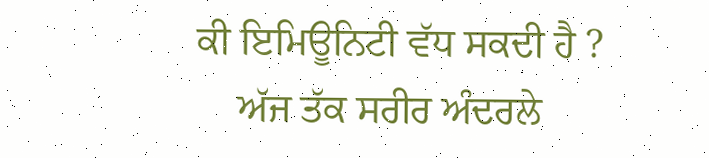ਕੀ ਇਮਿਊਨਿਟੀ ਵੱਧ ਸਕਦੀ ਹੈ ?
    ਅੱਜ ਤੱਕ ਸਰੀਰ ਅੰਦਰਲੇ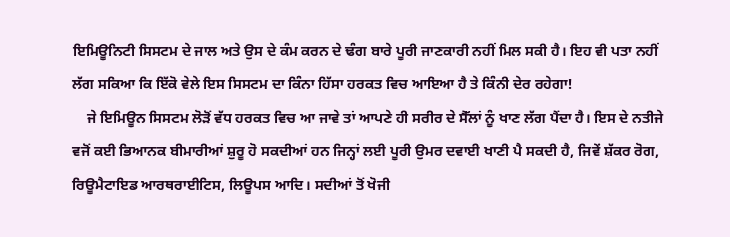ਇਮਿਊਨਿਟੀ ਸਿਸਟਮ ਦੇ ਜਾਲ ਅਤੇ ਉਸ ਦੇ ਕੰਮ ਕਰਨ ਦੇ ਢੰਗ ਬਾਰੇ ਪੂਰੀ ਜਾਣਕਾਰੀ ਨਹੀਂ ਮਿਲ ਸਕੀ ਹੈ। ਇਹ ਵੀ ਪਤਾ ਨਹੀਂ ਲੱਗ ਸਕਿਆ ਕਿ ਇੱਕੋ ਵੇਲੇ ਇਸ ਸਿਸਟਮ ਦਾ ਕਿੰਨਾ ਹਿੱਸਾ ਹਰਕਤ ਵਿਚ ਆਇਆ ਹੈ ਤੇ ਕਿੰਨੀ ਦੇਰ ਰਹੇਗਾ!
    ਜੇ ਇਮਿਊਨ ਸਿਸਟਮ ਲੋੜੋਂ ਵੱਧ ਹਰਕਤ ਵਿਚ ਆ ਜਾਵੇ ਤਾਂ ਆਪਣੇ ਹੀ ਸਰੀਰ ਦੇ ਸੈੱਲਾਂ ਨੂੰ ਖਾਣ ਲੱਗ ਪੈਂਦਾ ਹੈ। ਇਸ ਦੇ ਨਤੀਜੇ ਵਜੋਂ ਕਈ ਭਿਆਨਕ ਬੀਮਾਰੀਆਂ ਸ਼ੁਰੂ ਹੋ ਸਕਦੀਆਂ ਹਨ ਜਿਨ੍ਹਾਂ ਲਈ ਪੂਰੀ ਉਮਰ ਦਵਾਈ ਖਾਣੀ ਪੈ ਸਕਦੀ ਹੈ, ਜਿਵੇਂ ਸ਼ੱਕਰ ਰੋਗ, ਰਿਊਮੈਟਾਇਡ ਆਰਥਰਾਈਟਿਸ, ਲਿਊਪਸ ਆਦਿ। ਸਦੀਆਂ ਤੋਂ ਖੋਜੀ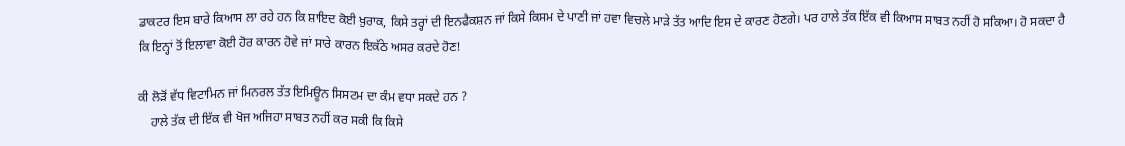ਡਾਕਟਰ ਇਸ ਬਾਰੇ ਕਿਆਸ ਲਾ ਰਹੇ ਹਨ ਕਿ ਸ਼ਾਇਦ ਕੋਈ ਖ਼ੁਰਾਕ, ਕਿਸੇ ਤਰ੍ਹਾਂ ਦੀ ਇਨਫੈਕਸ਼ਨ ਜਾਂ ਕਿਸੇ ਕਿਸਮ ਦੇ ਪਾਣੀ ਜਾਂ ਹਵਾ ਵਿਚਲੇ ਮਾੜੇ ਤੱਤ ਆਦਿ ਇਸ ਦੇ ਕਾਰਣ ਹੋਣਗੇ। ਪਰ ਹਾਲੇ ਤੱਕ ਇੱਕ ਵੀ ਕਿਆਸ ਸਾਬਤ ਨਹੀਂ ਹੋ ਸਕਿਆ। ਹੋ ਸਕਦਾ ਹੈ ਕਿ ਇਨ੍ਹਾਂ ਤੋਂ ਇਲਾਵਾ ਕੋਈ ਹੋਰ ਕਾਰਨ ਹੋਵੇ ਜਾਂ ਸਾਰੇ ਕਾਰਨ ਇਕੱਠੇ ਅਸਰ ਕਰਦੇ ਹੋਣ!

ਕੀ ਲੋੜੋਂ ਵੱਧ ਵਿਟਾਮਿਨ ਜਾਂ ਮਿਨਰਲ ਤੱਤ ਇਮਿਊਨ ਸਿਸਟਮ ਦਾ ਕੰਮ ਵਧਾ ਸਕਦੇ ਹਨ ?
    ਹਾਲੇ ਤੱਕ ਦੀ ਇੱਕ ਵੀ ਖੋਜ ਅਜਿਹਾ ਸਾਬਤ ਨਹੀਂ ਕਰ ਸਕੀ ਕਿ ਕਿਸੇ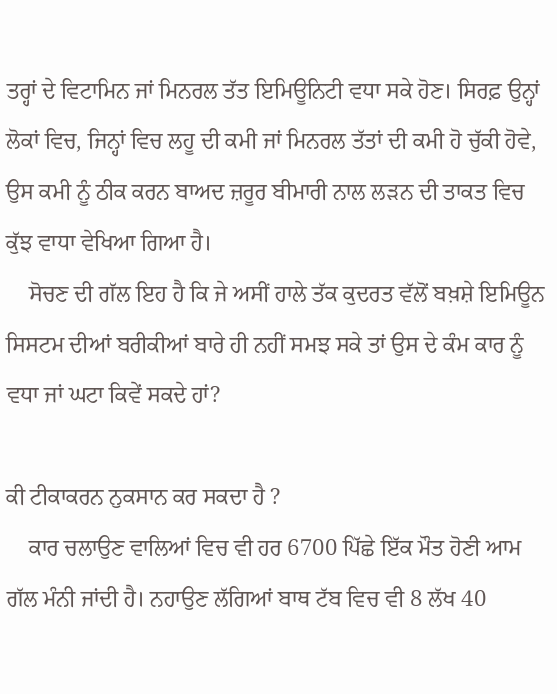ਤਰ੍ਹਾਂ ਦੇ ਵਿਟਾਮਿਨ ਜਾਂ ਮਿਨਰਲ ਤੱਤ ਇਮਿਊਨਿਟੀ ਵਧਾ ਸਕੇ ਹੋਣ। ਸਿਰਫ਼ ਉਨ੍ਹਾਂ ਲੋਕਾਂ ਵਿਚ, ਜਿਨ੍ਹਾਂ ਵਿਚ ਲਹੂ ਦੀ ਕਮੀ ਜਾਂ ਮਿਨਰਲ ਤੱਤਾਂ ਦੀ ਕਮੀ ਹੋ ਚੁੱਕੀ ਹੋਵੇ, ਉਸ ਕਮੀ ਨੂੰ ਠੀਕ ਕਰਨ ਬਾਅਦ ਜ਼ਰੂਰ ਬੀਮਾਰੀ ਨਾਲ ਲੜਨ ਦੀ ਤਾਕਤ ਵਿਚ ਕੁੱਝ ਵਾਧਾ ਵੇਖਿਆ ਗਿਆ ਹੈ।
    ਸੋਚਣ ਦੀ ਗੱਲ ਇਹ ਹੈ ਕਿ ਜੇ ਅਸੀਂ ਹਾਲੇ ਤੱਕ ਕੁਦਰਤ ਵੱਲੋਂ ਬਖ਼ਸ਼ੇ ਇਮਿਊਨ ਸਿਸਟਮ ਦੀਆਂ ਬਰੀਕੀਆਂ ਬਾਰੇ ਹੀ ਨਹੀਂ ਸਮਝ ਸਕੇ ਤਾਂ ਉਸ ਦੇ ਕੰਮ ਕਾਰ ਨੂੰ ਵਧਾ ਜਾਂ ਘਟਾ ਕਿਵੇਂ ਸਕਦੇ ਹਾਂ?

ਕੀ ਟੀਕਾਕਰਨ ਨੁਕਸਾਨ ਕਰ ਸਕਦਾ ਹੈ ?
    ਕਾਰ ਚਲਾਉਣ ਵਾਲਿਆਂ ਵਿਚ ਵੀ ਹਰ 6700 ਪਿੱਛੇ ਇੱਕ ਮੌਤ ਹੋਣੀ ਆਮ ਗੱਲ ਮੰਨੀ ਜਾਂਦੀ ਹੈ। ਨਹਾਉਣ ਲੱਗਿਆਂ ਬਾਥ ਟੱਬ ਵਿਚ ਵੀ 8 ਲੱਖ 40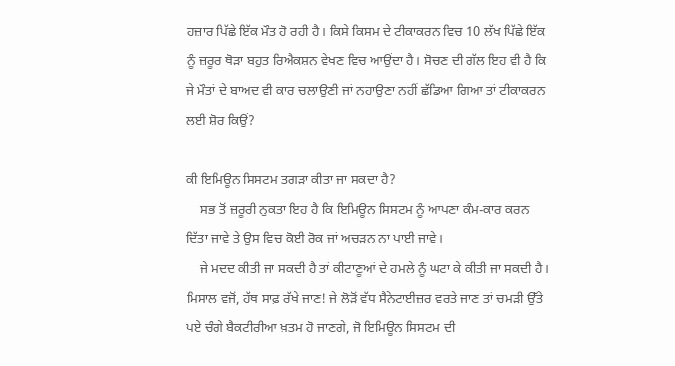ਹਜ਼ਾਰ ਪਿੱਛੇ ਇੱਕ ਮੌਤ ਹੋ ਰਹੀ ਹੈ। ਕਿਸੇ ਕਿਸਮ ਦੇ ਟੀਕਾਕਰਨ ਵਿਚ 10 ਲੱਖ ਪਿੱਛੇ ਇੱਕ ਨੂੰ ਜ਼ਰੂਰ ਥੋੜਾ ਬਹੁਤ ਰਿਐਕਸ਼ਨ ਵੇਖਣ ਵਿਚ ਆਉਂਦਾ ਹੈ। ਸੋਚਣ ਦੀ ਗੱਲ ਇਹ ਵੀ ਹੈ ਕਿ ਜੇ ਮੌਤਾਂ ਦੇ ਬਾਅਦ ਵੀ ਕਾਰ ਚਲਾਉਣੀ ਜਾਂ ਨਹਾਉਣਾ ਨਹੀਂ ਛੱਡਿਆ ਗਿਆ ਤਾਂ ਟੀਕਾਕਰਨ ਲਈ ਸ਼ੋਰ ਕਿਉਂ?

ਕੀ ਇਮਿਊਨ ਸਿਸਟਮ ਤਗੜਾ ਕੀਤਾ ਜਾ ਸਕਦਾ ਹੈ?
    ਸਭ ਤੋਂ ਜ਼ਰੂਰੀ ਨੁਕਤਾ ਇਹ ਹੈ ਕਿ ਇਮਿਊਨ ਸਿਸਟਮ ਨੂੰ ਆਪਣਾ ਕੰਮ-ਕਾਰ ਕਰਨ ਦਿੱਤਾ ਜਾਵੇ ਤੇ ਉਸ ਵਿਚ ਕੋਈ ਰੋਕ ਜਾਂ ਅਚੜਨ ਨਾ ਪਾਈ ਜਾਵੇ।
    ਜੇ ਮਦਦ ਕੀਤੀ ਜਾ ਸਕਦੀ ਹੈ ਤਾਂ ਕੀਟਾਣੂਆਂ ਦੇ ਹਮਲੇ ਨੂੰ ਘਟਾ ਕੇ ਕੀਤੀ ਜਾ ਸਕਦੀ ਹੈ। ਮਿਸਾਲ ਵਜੋਂ, ਹੱਥ ਸਾਫ਼ ਰੱਖੇ ਜਾਣ! ਜੇ ਲੋੜੋਂ ਵੱਧ ਸੈਨੇਟਾਈਜ਼ਰ ਵਰਤੇ ਜਾਣ ਤਾਂ ਚਮੜੀ ਉੱਤੇ ਪਏ ਚੰਗੇ ਬੈਕਟੀਰੀਆ ਖ਼ਤਮ ਹੋ ਜਾਣਗੇ, ਜੋ ਇਮਿਊਨ ਸਿਸਟਮ ਦੀ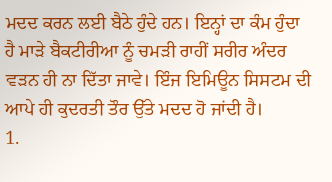ਮਦਦ ਕਰਨ ਲਈ ਬੈਠੇ ਹੁੰਦੇ ਹਨ। ਇਨ੍ਹਾਂ ਦਾ ਕੰਮ ਹੁੰਦਾ ਹੈ ਮਾੜੇ ਬੈਕਟੀਰੀਆ ਨੂੰ ਚਮੜੀ ਰਾਹੀਂ ਸਰੀਰ ਅੰਦਰ ਵੜਨ ਹੀ ਨਾ ਦਿੱਤਾ ਜਾਵੇ। ਇੰਜ ਇਮਿਊਨ ਸਿਸਟਮ ਦੀ ਆਪੇ ਹੀ ਕੁਦਰਤੀ ਤੌਰ ਉੱਤੇ ਮਦਦ ਹੋ ਜਾਂਦੀ ਹੈ।
1.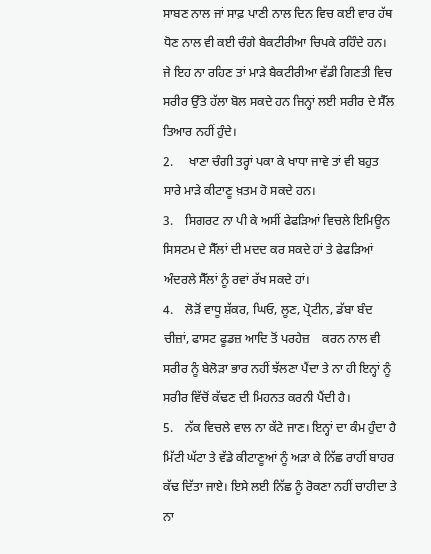ਸਾਬਣ ਨਾਲ ਜਾਂ ਸਾਫ਼ ਪਾਣੀ ਨਾਲ ਦਿਨ ਵਿਚ ਕਈ ਵਾਰ ਹੱਥ ਧੋਣ ਨਾਲ ਵੀ ਕਈ ਚੰਗੇ ਬੈਕਟੀਰੀਆ ਚਿਪਕੇ ਰਹਿੰਦੇ ਹਨ। ਜੇ ਇਹ ਨਾ ਰਹਿਣ ਤਾਂ ਮਾੜੇ ਬੈਕਟੀਰੀਆ ਵੱਡੀ ਗਿਣਤੀ ਵਿਚ ਸਰੀਰ ਉੱਤੇ ਹੱਲਾ ਬੋਲ ਸਕਦੇ ਹਨ ਜਿਨ੍ਹਾਂ ਲਈ ਸਰੀਰ ਦੇ ਸੈੱਲ ਤਿਆਰ ਨਹੀਂ ਹੁੰਦੇ।
2.     ਖਾਣਾ ਚੰਗੀ ਤਰ੍ਹਾਂ ਪਕਾ ਕੇ ਖਾਧਾ ਜਾਵੇ ਤਾਂ ਵੀ ਬਹੁਤ ਸਾਰੇ ਮਾੜੇ ਕੀਟਾਣੂ ਖ਼ਤਮ ਹੋ ਸਕਦੇ ਹਨ।
3.    ਸਿਗਰਟ ਨਾ ਪੀ ਕੇ ਅਸੀਂ ਫੇਫੜਿਆਂ ਵਿਚਲੇ ਇਮਿਊਨ ਸਿਸਟਮ ਦੇ ਸੈੱਲਾਂ ਦੀ ਮਦਦ ਕਰ ਸਕਦੇ ਹਾਂ ਤੇ ਫੇਫੜਿਆਂ ਅੰਦਰਲੇ ਸੈੱਲਾਂ ਨੂੰ ਰਵਾਂ ਰੱਖ ਸਕਦੇ ਹਾਂ।
4.    ਲੋੜੋਂ ਵਾਧੂ ਸ਼ੱਕਰ, ਘਿਓ, ਲੂਣ, ਪ੍ਰੋਟੀਨ, ਡੱਬਾ ਬੰਦ ਚੀਜ਼ਾਂ, ਫਾਸਟ ਫੂਡਜ਼ ਆਦਿ ਤੋਂ ਪਰਹੇਜ਼    ਕਰਨ ਨਾਲ ਵੀ ਸਰੀਰ ਨੂੰ ਬੇਲੋੜਾ ਭਾਰ ਨਹੀਂ ਝੱਲਣਾ ਪੈਂਦਾ ਤੇ ਨਾ ਹੀ ਇਨ੍ਹਾਂ ਨੂੰ ਸਰੀਰ ਵਿੱਚੋਂ ਕੱਢਣ ਦੀ ਮਿਹਨਤ ਕਰਨੀ ਪੈਂਦੀ ਹੈ।
5.    ਨੱਕ ਵਿਚਲੇ ਵਾਲ ਨਾ ਕੱਟੇ ਜਾਣ। ਇਨ੍ਹਾਂ ਦਾ ਕੰਮ ਹੁੰਦਾ ਹੈ ਮਿੱਟੀ ਘੱਟਾ ਤੇ ਵੱਡੇ ਕੀਟਾਣੂਆਂ ਨੂੰ ਅੜਾ ਕੇ ਨਿੱਛ ਰਾਹੀਂ ਬਾਹਰ ਕੱਢ ਦਿੱਤਾ ਜਾਏ। ਇਸੇ ਲਈ ਨਿੱਛ ਨੂੰ ਰੋਕਣਾ ਨਹੀਂ ਚਾਹੀਦਾ ਤੇ ਨਾ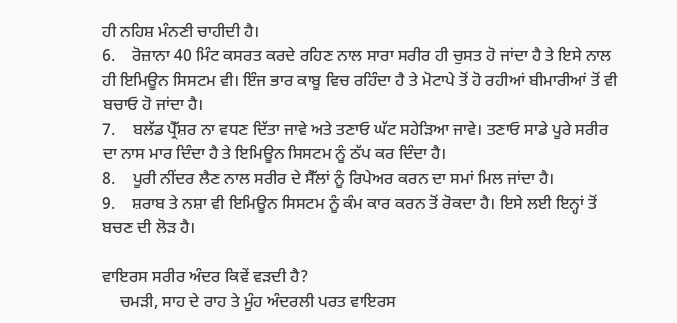ਹੀ ਨਹਿਸ਼ ਮੰਨਣੀ ਚਾਹੀਦੀ ਹੈ।
6.    ਰੋਜ਼ਾਨਾ 40 ਮਿੰਟ ਕਸਰਤ ਕਰਦੇ ਰਹਿਣ ਨਾਲ ਸਾਰਾ ਸਰੀਰ ਹੀ ਚੁਸਤ ਹੋ ਜਾਂਦਾ ਹੈ ਤੇ ਇਸੇ ਨਾਲ ਹੀ ਇਮਿਊਨ ਸਿਸਟਮ ਵੀ। ਇੰਜ ਭਾਰ ਕਾਬੂ ਵਿਚ ਰਹਿੰਦਾ ਹੈ ਤੇ ਮੋਟਾਪੇ ਤੋਂ ਹੋ ਰਹੀਆਂ ਬੀਮਾਰੀਆਂ ਤੋਂ ਵੀ ਬਚਾਓ ਹੋ ਜਾਂਦਾ ਹੈ।
7.    ਬਲੱਡ ਪ੍ਰੈੱਸ਼ਰ ਨਾ ਵਧਣ ਦਿੱਤਾ ਜਾਵੇ ਅਤੇ ਤਣਾਓ ਘੱਟ ਸਹੇੜਿਆ ਜਾਵੇ। ਤਣਾਓ ਸਾਡੇ ਪੂਰੇ ਸਰੀਰ ਦਾ ਨਾਸ ਮਾਰ ਦਿੰਦਾ ਹੈ ਤੇ ਇਮਿਊਨ ਸਿਸਟਮ ਨੂੰ ਠੱਪ ਕਰ ਦਿੰਦਾ ਹੈ।
8.    ਪੂਰੀ ਨੀਂਦਰ ਲੈਣ ਨਾਲ ਸਰੀਰ ਦੇ ਸੈੱਲਾਂ ਨੂੰ ਰਿਪੇਅਰ ਕਰਨ ਦਾ ਸਮਾਂ ਮਿਲ ਜਾਂਦਾ ਹੈ।
9.    ਸ਼ਰਾਬ ਤੇ ਨਸ਼ਾ ਵੀ ਇਮਿਊਨ ਸਿਸਟਮ ਨੂੰ ਕੰਮ ਕਾਰ ਕਰਨ ਤੋਂ ਰੋਕਦਾ ਹੈ। ਇਸੇ ਲਈ ਇਨ੍ਹਾਂ ਤੋਂ ਬਚਣ ਦੀ ਲੋੜ ਹੈ।

ਵਾਇਰਸ ਸਰੀਰ ਅੰਦਰ ਕਿਵੇਂ ਵੜਦੀ ਹੈ?
    ਚਮੜੀ, ਸਾਹ ਦੇ ਰਾਹ ਤੇ ਮੂੰਹ ਅੰਦਰਲੀ ਪਰਤ ਵਾਇਰਸ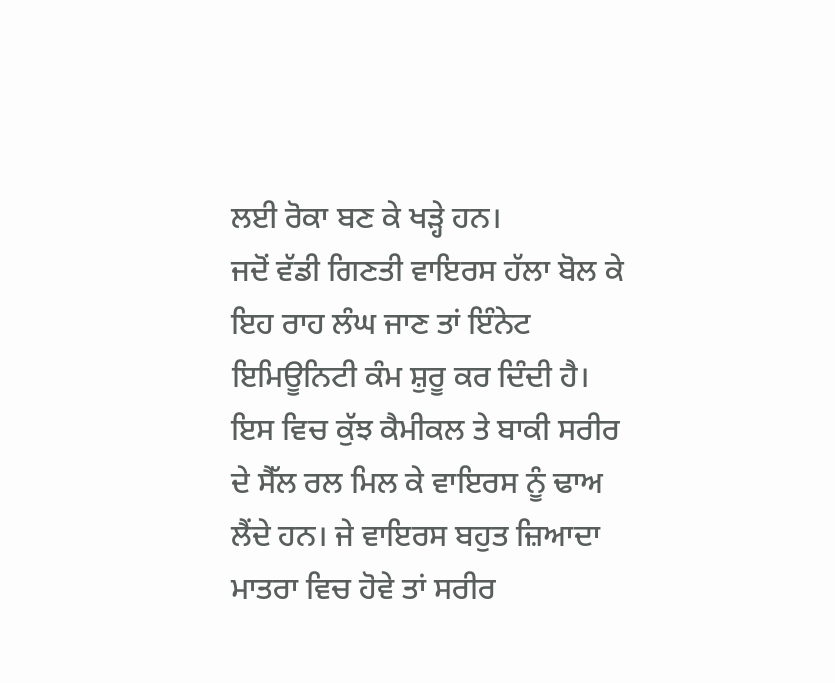ਲਈ ਰੋਕਾ ਬਣ ਕੇ ਖੜ੍ਹੇ ਹਨ।
ਜਦੋਂ ਵੱਡੀ ਗਿਣਤੀ ਵਾਇਰਸ ਹੱਲਾ ਬੋਲ ਕੇ ਇਹ ਰਾਹ ਲੰਘ ਜਾਣ ਤਾਂ ਇੰਨੇਟ ਇਮਿਊਨਿਟੀ ਕੰਮ ਸ਼ੁਰੂ ਕਰ ਦਿੰਦੀ ਹੈ। ਇਸ ਵਿਚ ਕੁੱਝ ਕੈਮੀਕਲ ਤੇ ਬਾਕੀ ਸਰੀਰ ਦੇ ਸੈੱਲ ਰਲ ਮਿਲ ਕੇ ਵਾਇਰਸ ਨੂੰ ਢਾਅ ਲੈਂਦੇ ਹਨ। ਜੇ ਵਾਇਰਸ ਬਹੁਤ ਜ਼ਿਆਦਾ ਮਾਤਰਾ ਵਿਚ ਹੋਵੇ ਤਾਂ ਸਰੀਰ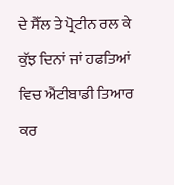ਦੇ ਸੈੱਲ ਤੇ ਪ੍ਰੋਟੀਨ ਰਲ ਕੇ ਕੁੱਝ ਦਿਨਾਂ ਜਾਂ ਹਫਤਿਆਂ ਵਿਚ ਐਂਟੀਬਾਡੀ ਤਿਆਰ ਕਰ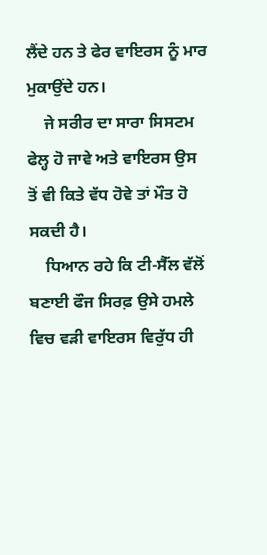ਲੈਂਦੇ ਹਨ ਤੇ ਫੇਰ ਵਾਇਰਸ ਨੂੰ ਮਾਰ ਮੁਕਾਉਂਦੇ ਹਨ।
    ਜੇ ਸਰੀਰ ਦਾ ਸਾਰਾ ਸਿਸਟਮ ਫੇਲ੍ਹ ਹੋ ਜਾਵੇ ਅਤੇ ਵਾਇਰਸ ਉਸ ਤੋਂ ਵੀ ਕਿਤੇ ਵੱਧ ਹੋਵੇ ਤਾਂ ਮੌਤ ਹੋ ਸਕਦੀ ਹੈ।
    ਧਿਆਨ ਰਹੇ ਕਿ ਟੀ-ਸੈੱਲ ਵੱਲੋਂ ਬਣਾਈ ਫੌਜ ਸਿਰਫ਼ ਉਸੇ ਹਮਲੇ ਵਿਚ ਵੜੀ ਵਾਇਰਸ ਵਿਰੁੱਧ ਹੀ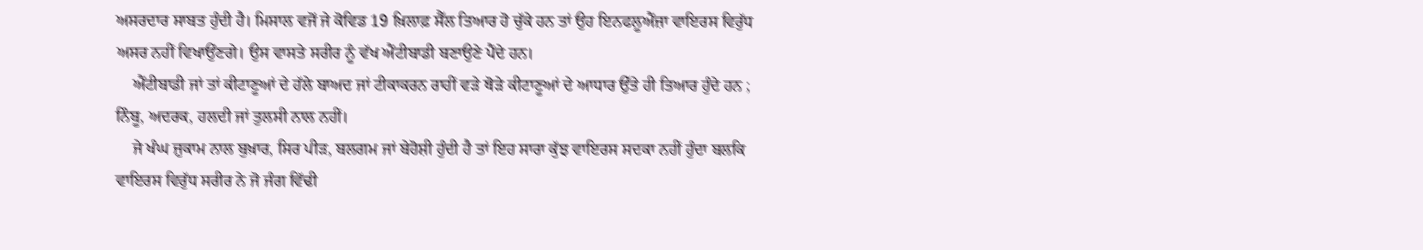ਅਸਰਦਾਰ ਸਾਬਤ ਹੁੰਦੀ ਹੈ। ਮਿਸਾਲ ਵਜੋਂ ਜੇ ਕੋਵਿਡ 19 ਖ਼ਿਲਾਫ਼ ਸੈੱਲ ਤਿਆਰ ਹੋ ਚੁੱਕੇ ਹਨ ਤਾਂ ਉਹ ਇਨਫਲੂਐਂਜ਼ਾ ਵਾਇਰਸ ਵਿਰੁੱਧ ਅਸਰ ਨਹੀਂ ਵਿਖਾਉਂਣਗੇ। ਉਸ ਵਾਸਤੇ ਸਰੀਰ ਨੂੰ ਵੱਖ ਐਂਟੀਬਾਡੀ ਬਣਾਉਣੇ ਪੈਂਦੇ ਹਨ।
    ਐਂਟੀਬਾਡੀ ਜਾਂ ਤਾਂ ਕੀਟਾਣੂਆਂ ਦੇ ਹੱਲੇ ਬਾਅਦ ਜਾਂ ਟੀਕਾਕਰਨ ਰਾਹੀਂ ਵੜੇ ਥੋੜੇ ਕੀਟਾਣੂਆਂ ਦੇ ਆਧਾਰ ਉੱਤੇ ਹੀ ਤਿਆਰ ਹੁੰਦੇ ਹਨ ; ਨਿੰਬੂ, ਅਦਰਕ, ਹਲਦੀ ਜਾਂ ਤੁਲਸੀ ਨਾਲ ਨਹੀਂ।
    ਜੇ ਖੰਘ ਜ਼ੁਕਾਮ ਨਾਲ ਬੁਖ਼ਾਰ, ਸਿਰ ਪੀੜ, ਬਲਗਮ ਜਾਂ ਬੇਹੋਸ਼ੀ ਹੁੰਦੀ ਹੈ ਤਾਂ ਇਹ ਸਾਰਾ ਕੁੱਝ ਵਾਇਰਸ ਸਦਕਾ ਨਹੀਂ ਹੁੰਦਾ ਬਲਕਿ ਵਾਇਰਸ ਵਿਰੁੱਧ ਸਰੀਰ ਨੇ ਜੋ ਜੰਗ ਵਿੱਢੀ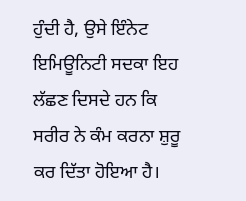ਹੁੰਦੀ ਹੈ, ਉਸੇ ਇੰਨੇਟ ਇਮਿਊਨਿਟੀ ਸਦਕਾ ਇਹ ਲੱਛਣ ਦਿਸਦੇ ਹਨ ਕਿ ਸਰੀਰ ਨੇ ਕੰਮ ਕਰਨਾ ਸ਼ੁਰੂ ਕਰ ਦਿੱਤਾ ਹੋਇਆ ਹੈ।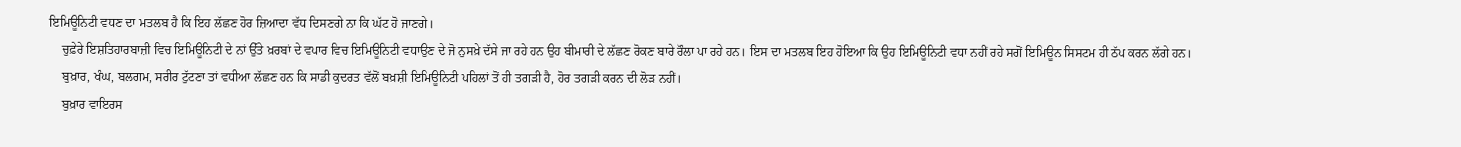ਇਮਿਊਨਿਟੀ ਵਧਣ ਦਾ ਮਤਲਬ ਹੈ ਕਿ ਇਹ ਲੱਛਣ ਹੋਰ ਜ਼ਿਆਦਾ ਵੱਧ ਦਿਸਣਗੇ ਨਾ ਕਿ ਘੱਟ ਹੋ ਜਾਣਗੇ।
    ਚੁਫ਼ੇਰੇ ਇਸ਼ਤਿਹਾਰਬਾਜ਼ੀ ਵਿਚ ਇਮਿਊਨਿਟੀ ਦੇ ਨਾਂ ਉੱਤੇ ਖ਼ਰਬਾਂ ਦੇ ਵਪਾਰ ਵਿਚ ਇਮਿਊਨਿਟੀ ਵਧਾਉਣ ਦੇ ਜੋ ਨੁਸਖ਼ੇ ਦੱਸੇ ਜਾ ਰਹੇ ਹਨ ਉਹ ਬੀਮਾਰੀ ਦੇ ਲੱਛਣ ਰੋਕਣ ਬਾਰੇ ਰੌਲਾ ਪਾ ਰਹੇ ਹਨ। ਇਸ ਦਾ ਮਤਲਬ ਇਹ ਹੋਇਆ ਕਿ ਉਹ ਇਮਿਊਨਿਟੀ ਵਧਾ ਨਹੀਂ ਰਹੇ ਸਗੋਂ ਇਮਿਊਨ ਸਿਸਟਮ ਹੀ ਠੱਪ ਕਰਨ ਲੱਗੇ ਹਨ।
    ਬੁਖ਼ਾਰ, ਖੰਘ, ਬਲਗਮ, ਸਰੀਰ ਟੁੱਟਣਾ ਤਾਂ ਵਧੀਆ ਲੱਛਣ ਹਨ ਕਿ ਸਾਡੀ ਕੁਦਰਤ ਵੱਲੋਂ ਬਖ਼ਸ਼ੀ ਇਮਿਊਨਿਟੀ ਪਹਿਲਾਂ ਤੋਂ ਹੀ ਤਗੜੀ ਹੈ, ਹੋਰ ਤਗੜੀ ਕਰਨ ਦੀ ਲੋੜ ਨਹੀਂ।
    ਬੁਖ਼ਾਰ ਵਾਇਰਸ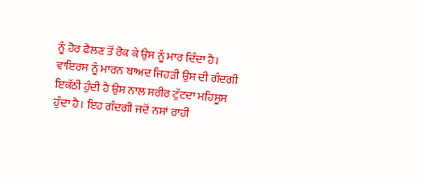ਨੂੰ ਹੋਰ ਫੈਲਣ ਤੋਂ ਰੋਕ ਕੇ ਉਸ ਨੂੰ ਮਾਰ ਦਿੰਦਾ ਹੈ। ਵਾਇਰਸ ਨੂੰ ਮਾਰਨ ਬਾਅਦ ਜਿਹੜੀ ਉਸ ਦੀ ਗੰਦਗੀ ਇਕੱਠੀ ਹੁੰਦੀ ਹੈ ਉਸ ਨਾਲ ਸਰੀਰ ਟੁੱਟਦਾ ਮਹਿਸੂਸ ਹੁੰਦਾ ਹੈ। ਇਹ ਗੰਦਗੀ ਜਦੋਂ ਨਸਾਂ ਰਾਹੀਂ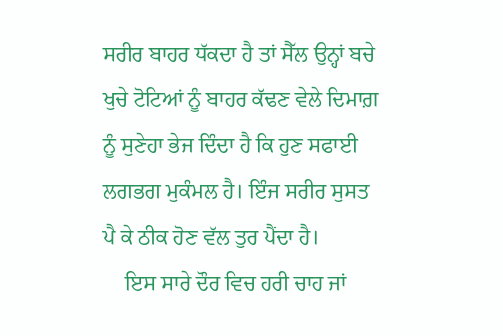ਸਰੀਰ ਬਾਹਰ ਧੱਕਦਾ ਹੈ ਤਾਂ ਸੈੱਲ ਉਨ੍ਹਾਂ ਬਚੇ ਖੁਚੇ ਟੋਟਿਆਂ ਨੂੰ ਬਾਹਰ ਕੱਢਣ ਵੇਲੇ ਦਿਮਾਗ਼ ਨੂੰ ਸੁਣੇਹਾ ਭੇਜ ਦਿੰਦਾ ਹੈ ਕਿ ਹੁਣ ਸਫਾਈ ਲਗਭਗ ਮੁਕੰਮਲ ਹੈ। ਇੰਜ ਸਰੀਰ ਸੁਸਤ ਪੈ ਕੇ ਠੀਕ ਹੋਣ ਵੱਲ ਤੁਰ ਪੈਂਦਾ ਹੈ।
    ਇਸ ਸਾਰੇ ਦੌਰ ਵਿਚ ਹਰੀ ਚਾਹ ਜਾਂ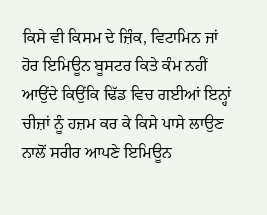ਕਿਸੇ ਵੀ ਕਿਸਮ ਦੇ ਜ਼ਿੰਕ, ਵਿਟਾਮਿਨ ਜਾਂ ਹੋਰ ਇਮਿਊਨ ਬੂਸਟਰ ਕਿਤੇ ਕੰਮ ਨਹੀਂ ਆਉਂਦੇ ਕਿਉਂਕਿ ਢਿੱਡ ਵਿਚ ਗਈਆਂ ਇਨ੍ਹਾਂ ਚੀਜ਼ਾਂ ਨੂੰ ਹਜ਼ਮ ਕਰ ਕੇ ਕਿਸੇ ਪਾਸੇ ਲਾਉਣ ਨਾਲੋਂ ਸਰੀਰ ਆਪਣੇ ਇਮਿਊਨ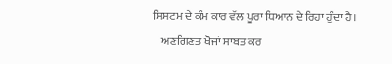ਸਿਸਟਮ ਦੇ ਕੰਮ ਕਾਰ ਵੱਲ ਪੂਰਾ ਧਿਆਨ ਦੇ ਰਿਹਾ ਹੁੰਦਾ ਹੈ।
    ਅਣਗਿਣਤ ਖੋਜਾਂ ਸਾਬਤ ਕਰ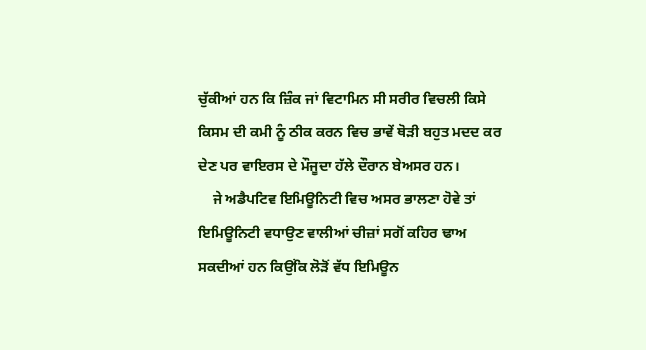ਚੁੱਕੀਆਂ ਹਨ ਕਿ ਜ਼ਿੰਕ ਜਾਂ ਵਿਟਾਮਿਨ ਸੀ ਸਰੀਰ ਵਿਚਲੀ ਕਿਸੇ ਕਿਸਮ ਦੀ ਕਮੀ ਨੂੰ ਠੀਕ ਕਰਨ ਵਿਚ ਭਾਵੇਂ ਥੋੜੀ ਬਹੁਤ ਮਦਦ ਕਰ ਦੇਣ ਪਰ ਵਾਇਰਸ ਦੇ ਮੌਜੂਦਾ ਹੱਲੇ ਦੌਰਾਨ ਬੇਅਸਰ ਹਨ।
    ਜੇ ਅਡੈਪਟਿਵ ਇਮਿਊਨਿਟੀ ਵਿਚ ਅਸਰ ਭਾਲਣਾ ਹੋਵੇ ਤਾਂ ਇਮਿਊਨਿਟੀ ਵਧਾਉਣ ਵਾਲੀਆਂ ਚੀਜ਼ਾਂ ਸਗੋਂ ਕਹਿਰ ਢਾਅ ਸਕਦੀਆਂ ਹਨ ਕਿਉਂਕਿ ਲੋੜੋਂ ਵੱਧ ਇਮਿਊਨ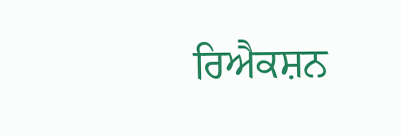ਰਿਐਕਸ਼ਨ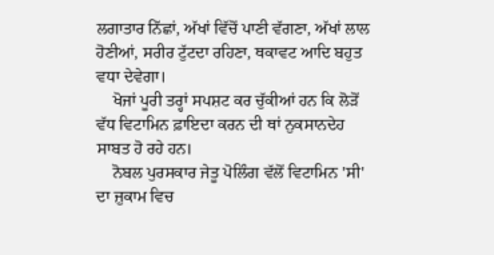ਲਗਾਤਾਰ ਨਿੱਛਾਂ, ਅੱਖਾਂ ਵਿੱਚੋਂ ਪਾਣੀ ਵੱਗਣਾ, ਅੱਖਾਂ ਲਾਲ ਹੋਣੀਆਂ, ਸਰੀਰ ਟੁੱਟਦਾ ਰਹਿਣਾ, ਥਕਾਵਟ ਆਦਿ ਬਹੁਤ ਵਧਾ ਦੇਵੇਗਾ।
    ਖੋਜਾਂ ਪੂਰੀ ਤਰ੍ਹਾਂ ਸਪਸ਼ਟ ਕਰ ਚੁੱਕੀਆਂ ਹਨ ਕਿ ਲੋੜੋਂ ਵੱਧ ਵਿਟਾਮਿਨ ਫ਼ਾਇਦਾ ਕਰਨ ਦੀ ਥਾਂ ਨੁਕਸਾਨਦੇਹ ਸਾਬਤ ਹੋ ਰਹੇ ਹਨ।
    ਨੋਬਲ ਪੁਰਸਕਾਰ ਜੇਤੂ ਪੋਲਿੰਗ ਵੱਲੋਂ ਵਿਟਾਮਿਨ 'ਸੀ' ਦਾ ਜ਼ੁਕਾਮ ਵਿਚ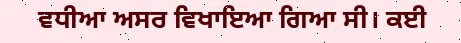ਵਧੀਆ ਅਸਰ ਵਿਖਾਇਆ ਗਿਆ ਸੀ। ਕਈ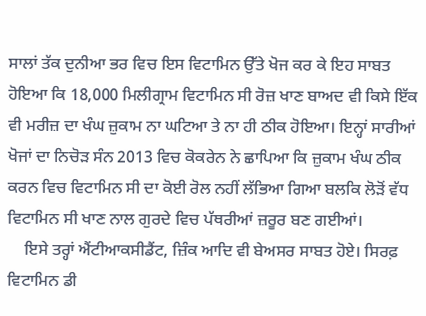ਸਾਲਾਂ ਤੱਕ ਦੁਨੀਆ ਭਰ ਵਿਚ ਇਸ ਵਿਟਾਮਿਨ ਉੱਤੇ ਖੋਜ ਕਰ ਕੇ ਇਹ ਸਾਬਤ ਹੋਇਆ ਕਿ 18,000 ਮਿਲੀਗ੍ਰਾਮ ਵਿਟਾਮਿਨ ਸੀ ਰੋਜ਼ ਖਾਣ ਬਾਅਦ ਵੀ ਕਿਸੇ ਇੱਕ ਵੀ ਮਰੀਜ਼ ਦਾ ਖੰਘ ਜ਼ੁਕਾਮ ਨਾ ਘਟਿਆ ਤੇ ਨਾ ਹੀ ਠੀਕ ਹੋਇਆ। ਇਨ੍ਹਾਂ ਸਾਰੀਆਂ ਖੋਜਾਂ ਦਾ ਨਿਚੋੜ ਸੰਨ 2013 ਵਿਚ ਕੋਕਰੇਨ ਨੇ ਛਾਪਿਆ ਕਿ ਜ਼ੁਕਾਮ ਖੰਘ ਠੀਕ ਕਰਨ ਵਿਚ ਵਿਟਾਮਿਨ ਸੀ ਦਾ ਕੋਈ ਰੋਲ ਨਹੀਂ ਲੱਭਿਆ ਗਿਆ ਬਲਕਿ ਲੋੜੋਂ ਵੱਧ ਵਿਟਾਮਿਨ ਸੀ ਖਾਣ ਨਾਲ ਗੁਰਦੇ ਵਿਚ ਪੱਥਰੀਆਂ ਜ਼ਰੂਰ ਬਣ ਗਈਆਂ।
    ਇਸੇ ਤਰ੍ਹਾਂ ਐਂਟੀਆਕਸੀਡੈਂਟ, ਜ਼ਿੰਕ ਆਦਿ ਵੀ ਬੇਅਸਰ ਸਾਬਤ ਹੋਏ। ਸਿਰਫ਼ ਵਿਟਾਮਿਨ ਡੀ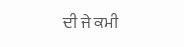ਦੀ ਜੇ ਕਮੀ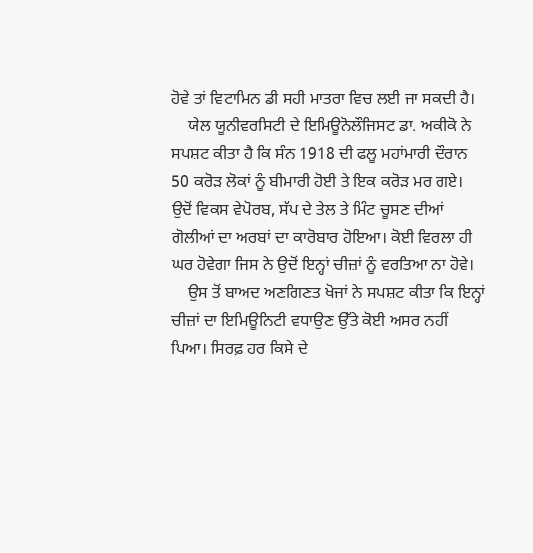ਹੋਵੇ ਤਾਂ ਵਿਟਾਮਿਨ ਡੀ ਸਹੀ ਮਾਤਰਾ ਵਿਚ ਲਈ ਜਾ ਸਕਦੀ ਹੈ।
    ਯੇਲ ਯੂਨੀਵਰਸਿਟੀ ਦੇ ਇਮਿਊਨੋਲੌਜਿਸਟ ਡਾ. ਅਕੀਕੋ ਨੇ ਸਪਸ਼ਟ ਕੀਤਾ ਹੈ ਕਿ ਸੰਨ 1918 ਦੀ ਫਲੂ ਮਹਾਂਮਾਰੀ ਦੌਰਾਨ 50 ਕਰੋੜ ਲੋਕਾਂ ਨੂੰ ਬੀਮਾਰੀ ਹੋਈ ਤੇ ਇਕ ਕਰੋੜ ਮਰ ਗਏ। ਉਦੋਂ ਵਿਕਸ ਵੇਪੋਰਬ, ਸੱਪ ਦੇ ਤੇਲ ਤੇ ਮਿੰਟ ਚੂਸਣ ਦੀਆਂ ਗੋਲੀਆਂ ਦਾ ਅਰਬਾਂ ਦਾ ਕਾਰੋਬਾਰ ਹੋਇਆ। ਕੋਈ ਵਿਰਲਾ ਹੀ ਘਰ ਹੋਵੇਗਾ ਜਿਸ ਨੇ ਉਦੋਂ ਇਨ੍ਹਾਂ ਚੀਜ਼ਾਂ ਨੂੰ ਵਰਤਿਆ ਨਾ ਹੋਵੇ।
    ਉਸ ਤੋਂ ਬਾਅਦ ਅਣਗਿਣਤ ਖੋਜਾਂ ਨੇ ਸਪਸ਼ਟ ਕੀਤਾ ਕਿ ਇਨ੍ਹਾਂ ਚੀਜ਼ਾਂ ਦਾ ਇਮਿਊਨਿਟੀ ਵਧਾਉਣ ਉੱਤੇ ਕੋਈ ਅਸਰ ਨਹੀਂ ਪਿਆ। ਸਿਰਫ਼ ਹਰ ਕਿਸੇ ਦੇ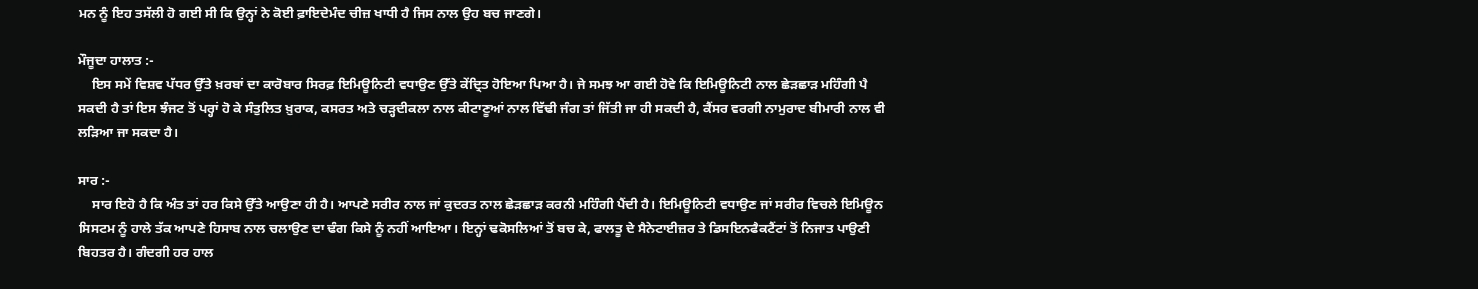ਮਨ ਨੂੰ ਇਹ ਤਸੱਲੀ ਹੋ ਗਈ ਸੀ ਕਿ ਉਨ੍ਹਾਂ ਨੇ ਕੋਈ ਫ਼ਾਇਦੇਮੰਦ ਚੀਜ਼ ਖਾਧੀ ਹੈ ਜਿਸ ਨਾਲ ਉਹ ਬਚ ਜਾਣਗੇ।

ਮੌਜੂਦਾ ਹਾਲਾਤ :-
    ਇਸ ਸਮੇਂ ਵਿਸ਼ਵ ਪੱਧਰ ਉੱਤੇ ਖ਼ਰਬਾਂ ਦਾ ਕਾਰੋਬਾਰ ਸਿਰਫ਼ ਇਮਿਊਨਿਟੀ ਵਧਾਉਣ ਉੱਤੇ ਕੇਂਦ੍ਰਿਤ ਹੋਇਆ ਪਿਆ ਹੈ। ਜੇ ਸਮਝ ਆ ਗਈ ਹੋਵੇ ਕਿ ਇਮਿਊਨਿਟੀ ਨਾਲ ਛੇੜਛਾੜ ਮਹਿੰਗੀ ਪੈ ਸਕਦੀ ਹੈ ਤਾਂ ਇਸ ਝੰਜਟ ਤੋਂ ਪਰ੍ਹਾਂ ਹੋ ਕੇ ਸੰਤੁਲਿਤ ਖ਼ੁਰਾਕ, ਕਸਰਤ ਅਤੇ ਚੜ੍ਹਦੀਕਲਾ ਨਾਲ ਕੀਟਾਣੂਆਂ ਨਾਲ ਵਿੱਢੀ ਜੰਗ ਤਾਂ ਜਿੱਤੀ ਜਾ ਹੀ ਸਕਦੀ ਹੈ, ਕੈਂਸਰ ਵਰਗੀ ਨਾਮੁਰਾਦ ਬੀਮਾਰੀ ਨਾਲ ਵੀ ਲੜਿਆ ਜਾ ਸਕਦਾ ਹੈ।

ਸਾਰ :-
    ਸਾਰ ਇਹੋ ਹੈ ਕਿ ਅੰਤ ਤਾਂ ਹਰ ਕਿਸੇ ਉੱਤੇ ਆਉਣਾ ਹੀ ਹੈ। ਆਪਣੇ ਸਰੀਰ ਨਾਲ ਜਾਂ ਕੁਦਰਤ ਨਾਲ ਛੇੜਛਾੜ ਕਰਨੀ ਮਹਿੰਗੀ ਪੈਂਦੀ ਹੈ। ਇਮਿਊਨਿਟੀ ਵਧਾਉਣ ਜਾਂ ਸਰੀਰ ਵਿਚਲੇ ਇਮਿਊਨ ਸਿਸਟਮ ਨੂੰ ਹਾਲੇ ਤੱਕ ਆਪਣੇ ਹਿਸਾਬ ਨਾਲ ਚਲਾਉਣ ਦਾ ਢੰਗ ਕਿਸੇ ਨੂੰ ਨਹੀਂ ਆਇਆ। ਇਨ੍ਹਾਂ ਢਕੋਸਲਿਆਂ ਤੋਂ ਬਚ ਕੇ, ਫਾਲਤੂ ਦੇ ਸੈਨੇਟਾਈਜ਼ਰ ਤੇ ਡਿਸਇਨਫੈਕਟੈਂਟਾਂ ਤੋਂ ਨਿਜਾਤ ਪਾਉਣੀ ਬਿਹਤਰ ਹੈ। ਗੰਦਗੀ ਹਰ ਹਾਲ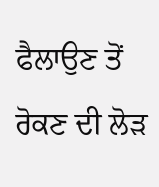ਫੈਲਾਉਣ ਤੋਂ ਰੋਕਣ ਦੀ ਲੋੜ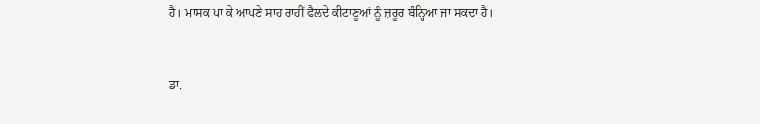ਹੈ। ਮਾਸਕ ਪਾ ਕੇ ਆਪਣੇ ਸਾਹ ਰਾਹੀਂ ਫੈਲਦੇ ਕੀਟਾਣੂਆਂ ਨੂੰ ਜ਼ਰੂਰ ਬੰਨ੍ਹਿਆ ਜਾ ਸਕਦਾ ਹੈ।


ਡਾ.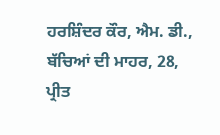ਹਰਸ਼ਿੰਦਰ ਕੌਰ, ਐਮ. ਡੀ.,
ਬੱਚਿਆਂ ਦੀ ਮਾਹਰ, 28,
ਪ੍ਰੀਤ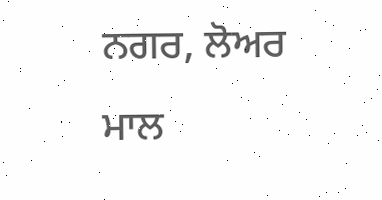ਨਗਰ, ਲੋਅਰ ਮਾਲ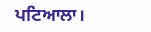ਪਟਿਆਲਾ।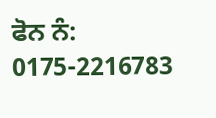ਫੋਨ ਨੰ: 0175-2216783